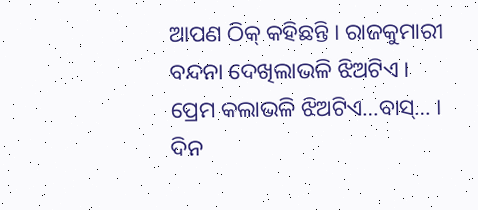ଆପଣ ଠିକ୍ କହିଛନ୍ତି । ରାଜକୁମାରୀ ବନ୍ଦନା ଦେଖିଲାଭଳି ଝିଅଟିଏ । ପ୍ରେମ କଲାଭଳି ଝିଅଟିଏ…ବାସ୍… ।
ଦିନ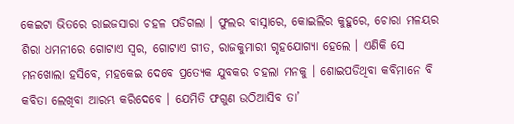କେଇଟା ଭିତରେ ରାଇଜସାରା ଚହଳ ପଡିଗଲା । ଫୁଲର ବାସ୍ନାରେ, କୋଇଲିର କୁହୁରେ, ଚୋରା ମଳୟର ଶିରା ଧମନୀରେ ଗୋଟାଏ ସ୍ୱର, ଗୋଟାଏ ଗୀତ, ରାଜକୁମାରୀ ଗୃହଯୋଗ୍ୟା ହେଲେ । ଏଣିକି ସେ ମନଖୋଲା ହସିବେ, ମହକେଇ ଦେବେ ପ୍ରତ୍ୟେକ ଯୁବକର ଚହଲା ମନକୁ । ଶୋଇପଡିଥିବା କବିମାନେ ବି କବିତା ଲେଖିବା ଆରମ୍ଭ କରିଦେବେ । ଯେମିତି ଫଗୁଣ ଉଠିଆସିବ ତା’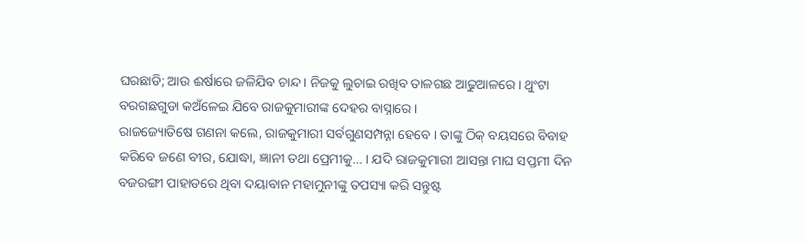ଘରଛାଡି; ଆଉ ଈର୍ଷାରେ ଜଳିଯିବ ଚାନ୍ଦ । ନିଜକୁ ଲୁଚାଇ ରଖିବ ତାଳଗଛ ଆଢୁଆଳରେ । ଥୁଂଟା ବରଗଛଗୁଡା କଅଁଳେଇ ଯିବେ ରାଜକୁମାରୀଙ୍କ ଦେହର ବାସ୍ନାରେ ।
ରାଜଜ୍ୟୋତିଷେ ଗଣନା କଲେ, ରାଜକୁମାରୀ ସର୍ବଗୁଣସମ୍ପନ୍ନା ହେବେ । ତାଙ୍କୁ ଠିକ୍ ବୟସରେ ବିବାହ କରିବେ ଜଣେ ବୀର, ଯୋଦ୍ଧା, ଜ୍ଞାନୀ ତଥା ପ୍ରେମୀକୁ… । ଯଦି ରାଜକୁମାରୀ ଆସନ୍ତା ମାଘ ସପ୍ତମୀ ଦିନ ବଜରଙ୍ଗୀ ପାହାଡରେ ଥିବା ଦୟାବାନ ମହାମୁନୀଙ୍କୁ ତପସ୍ୟା କରି ସନ୍ତୁଷ୍ଟ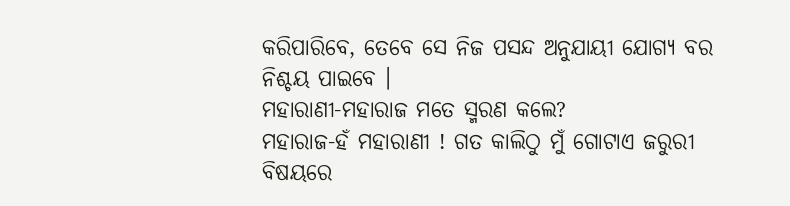କରିପାରିବେ, ତେବେ ସେ ନିଜ ପସନ୍ଦ ଅନୁଯାୟୀ ଯୋଗ୍ୟ ବର ନିଶ୍ଚୟ ପାଇବେ ।
ମହାରାଣୀ-ମହାରାଜ ମତେ ସ୍ମରଣ କଲେ?
ମହାରାଜ-ହଁ ମହାରାଣୀ ! ଗତ କାଲିଠୁ ମୁଁ ଗୋଟାଏ ଜରୁରୀ ବିଷୟରେ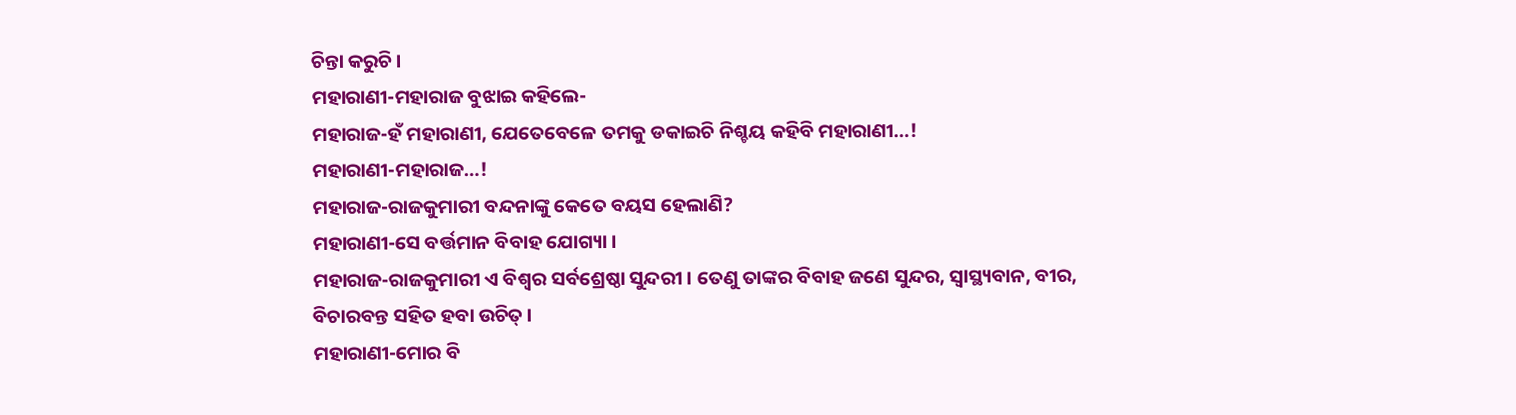ଚିନ୍ତା କରୁଚି ।
ମହାରାଣୀ-ମହାରାଜ ବୁଝାଇ କହିଲେ-
ମହାରାଜ-ହଁ ମହାରାଣୀ, ଯେତେବେଳେ ତମକୁ ଡକାଇଚି ନିଶ୍ଚୟ କହିବି ମହାରାଣୀ…!
ମହାରାଣୀ-ମହାରାଜ…!
ମହାରାଜ-ରାଜକୁମାରୀ ବନ୍ଦନାଙ୍କୁ କେତେ ବୟସ ହେଲାଣି?
ମହାରାଣୀ-ସେ ବର୍ତ୍ତମାନ ବିବାହ ଯୋଗ୍ୟା ।
ମହାରାଜ-ରାଜକୁମାରୀ ଏ ବିଶ୍ୱର ସର୍ବଶ୍ରେଷ୍ଠା ସୁନ୍ଦରୀ । ତେଣୁ ତାଙ୍କର ବିବାହ ଜଣେ ସୁନ୍ଦର, ସ୍ୱାସ୍ଥ୍ୟବାନ, ବୀର, ବିଚାରବନ୍ତ ସହିତ ହବା ଉଚିତ୍ ।
ମହାରାଣୀ-ମୋର ବି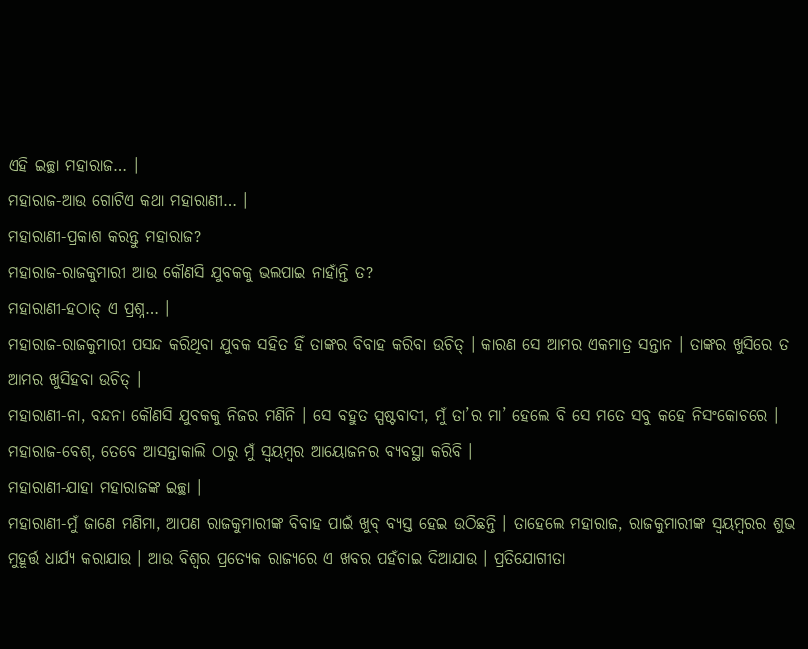ଏହି ଇଚ୍ଛା ମହାରାଜ… ।
ମହାରାଜ-ଆଉ ଗୋଟିଏ କଥା ମହାରାଣୀ… ।
ମହାରାଣୀ-ପ୍ରକାଶ କରନ୍ତୁ ମହାରାଜ?
ମହାରାଜ-ରାଜକୁମାରୀ ଆଉ କୌଣସି ଯୁବକକୁ ଭଲପାଇ ନାହାଁନ୍ତି ତ?
ମହାରାଣୀ-ହଠାତ୍ ଏ ପ୍ରଶ୍ନ… ।
ମହାରାଜ-ରାଜକୁମାରୀ ପସନ୍ଦ କରିଥିବା ଯୁବକ ସହିତ ହିଁ ତାଙ୍କର ବିବାହ କରିବା ଉଚିତ୍ । କାରଣ ସେ ଆମର ଏକମାତ୍ର ସନ୍ତାନ । ତାଙ୍କର ଖୁସିରେ ତ ଆମର ଖୁସିହବା ଉଚିତ୍ ।
ମହାରାଣୀ-ନା, ବନ୍ଦନା କୌଣସି ଯୁବକକୁ ନିଜର ମଣିନି । ସେ ବହୁତ ସ୍ପଷ୍ଟବାଦୀ, ମୁଁ ତା’ର ମା’ ହେଲେ ବି ସେ ମତେ ସବୁ କହେ ନିସଂକୋଚରେ ।
ମହାରାଜ-ବେଶ୍, ତେବେ ଆସନ୍ତାକାଲି ଠାରୁ ମୁଁ ସ୍ୱୟମ୍ବର ଆୟୋଜନର ବ୍ୟବସ୍ଥା କରିବି ।
ମହାରାଣୀ-ଯାହା ମହାରାଜଙ୍କ ଇଚ୍ଛା ।
ମହାରାଣୀ-ମୁଁ ଜାଣେ ମଣିମା, ଆପଣ ରାଜକୁମାରୀଙ୍କ ବିବାହ ପାଇଁ ଖୁବ୍ ବ୍ୟସ୍ତ ହେଇ ଉଠିଛନ୍ତି । ତାହେଲେ ମହାରାଜ, ରାଜକୁମାରୀଙ୍କ ସ୍ୱୟମ୍ବରର ଶୁଭ ମୁହୂର୍ତ୍ତ ଧାର୍ଯ୍ୟ କରାଯାଉ । ଆଉ ବିଶ୍ୱର ପ୍ରତ୍ୟେକ ରାଜ୍ୟରେ ଏ ଖବର ପହଁଚାଇ ଦିଆଯାଉ । ପ୍ରତିଯୋଗୀତା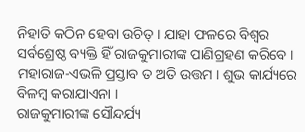ନିହାତି କଠିନ ହେବା ଉଚିତ୍ । ଯାହା ଫଳରେ ବିଶ୍ୱର ସର୍ବଶ୍ରେଷ୍ଠ ବ୍ୟକ୍ତି ହିଁ ରାଜକୁମାରୀଙ୍କ ପାଣିଗ୍ରହଣ କରିବେ ।
ମହାରାଜ-ଏଭଳି ପ୍ରସ୍ତାବ ତ ଅତି ଉତ୍ତମ । ଶୁଭ କାର୍ଯ୍ୟରେ ବିଳମ୍ବ କରାଯାଏନା ।
ରାଜକୁମାରୀଙ୍କ ସୌନ୍ଦର୍ଯ୍ୟ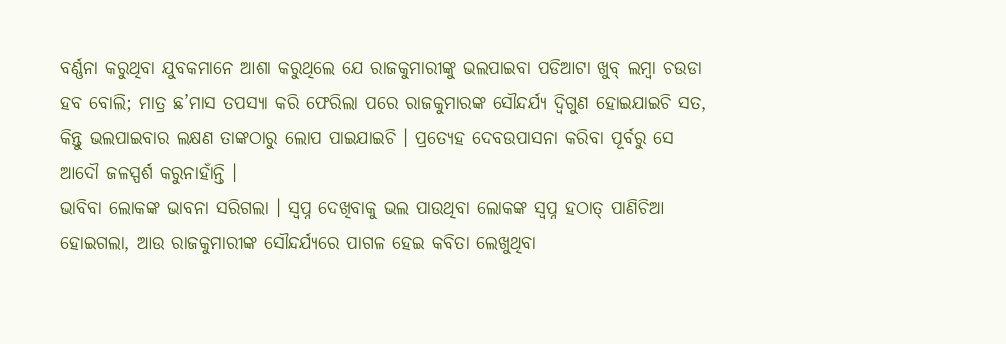ବର୍ଣ୍ଣନା କରୁଥିବା ଯୁବକମାନେ ଆଶା କରୁଥିଲେ ଯେ ରାଜକୁମାରୀଙ୍କୁ ଭଲପାଇବା ପଡିଆଟା ଖୁବ୍ ଲମ୍ବା ଚଉଡା ହବ ବୋଲି; ମାତ୍ର ଛ’ମାସ ତପସ୍ୟା କରି ଫେରିଲା ପରେ ରାଜକୁମାରଙ୍କ ସୌନ୍ଦର୍ଯ୍ୟ ଦ୍ୱିଗୁଣ ହୋଇଯାଇଚି ସତ, କିନ୍ତୁ ଭଲପାଇବାର ଲକ୍ଷଣ ତାଙ୍କଠାରୁ ଲୋପ ପାଇଯାଇଚି । ପ୍ରତ୍ୟେହ ଦେବଉପାସନା କରିବା ପୂର୍ବରୁ ସେ ଆଦୌ ଜଳସ୍ପର୍ଶ କରୁନାହାଁନ୍ତି ।
ଭାବିବା ଲୋକଙ୍କ ଭାବନା ସରିଗଲା । ସ୍ୱପ୍ନ ଦେଖିବାକୁ ଭଲ ପାଉଥିବା ଲୋକଙ୍କ ସ୍ୱପ୍ନ ହଠାତ୍ ପାଣିଚିଆ ହୋଇଗଲା, ଆଉ ରାଜକୁମାରୀଙ୍କ ସୌନ୍ଦର୍ଯ୍ୟରେ ପାଗଳ ହେଇ କବିତା ଲେଖୁଥିବା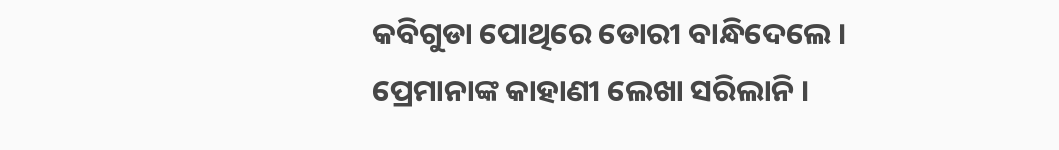କବିଗୁଡା ପୋଥିରେ ଡୋରୀ ବାନ୍ଧିଦେଲେ । ପ୍ରେମାନାଙ୍କ କାହାଣୀ ଲେଖା ସରିଲାନି ।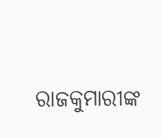ରାଜକୁମାରୀଙ୍କ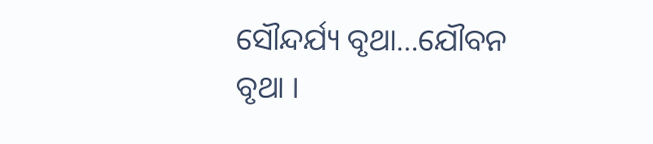ସୌନ୍ଦର୍ଯ୍ୟ ବୃଥା…ଯୌବନ ବୃଥା ।